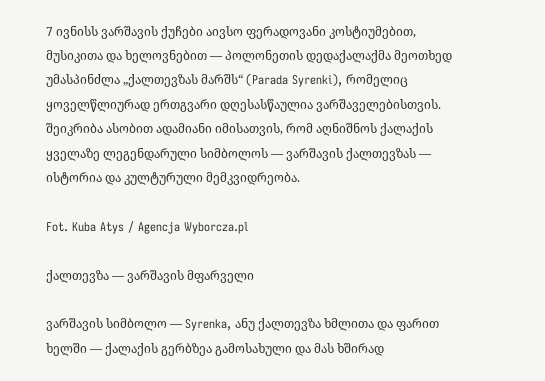7 ივნისს ვარშავის ქუჩები აივსო ფერადოვანი კოსტიუმებით, მუსიკითა და ხელოვნებით — პოლონეთის დედაქალაქმა მეოთხედ უმასპინძლა „ქალთევზას მარშს“ (Parada Syrenki), რომელიც ყოველწლიურად ერთგვარი დღესასწაულია ვარშაველებისთვის. შეიკრიბა ასობით ადამიანი იმისათვის, რომ აღნიშნოს ქალაქის ყველაზე ლეგენდარული სიმბოლოს — ვარშავის ქალთევზას — ისტორია და კულტურული მემკვიდრეობა.

Fot. Kuba Atys / Agencja Wyborcza.pl

ქალთევზა — ვარშავის მფარველი

ვარშავის სიმბოლო — Syrenka, ანუ ქალთევზა ხმლითა და ფარით ხელში — ქალაქის გერბზეა გამოსახული და მას ხშირად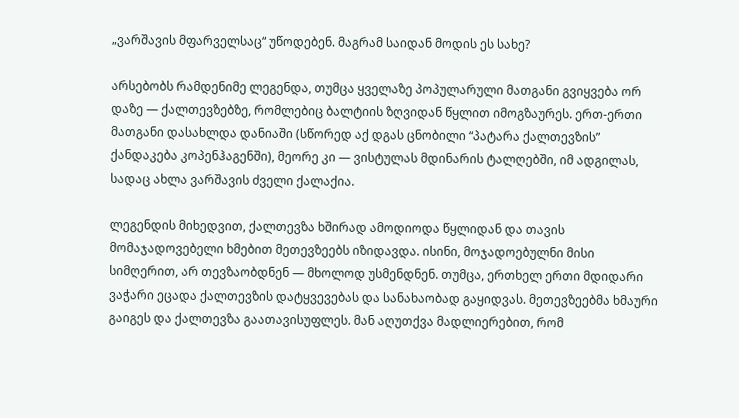„ვარშავის მფარველსაც“ უწოდებენ. მაგრამ საიდან მოდის ეს სახე?

არსებობს რამდენიმე ლეგენდა, თუმცა ყველაზე პოპულარული მათგანი გვიყვება ორ დაზე — ქალთევზებზე, რომლებიც ბალტიის ზღვიდან წყლით იმოგზაურეს. ერთ-ერთი მათგანი დასახლდა დანიაში (სწორედ აქ დგას ცნობილი “პატარა ქალთევზის” ქანდაკება კოპენჰაგენში), მეორე კი — ვისტულას მდინარის ტალღებში, იმ ადგილას, სადაც ახლა ვარშავის ძველი ქალაქია.

ლეგენდის მიხედვით, ქალთევზა ხშირად ამოდიოდა წყლიდან და თავის მომაჯადოვებელი ხმებით მეთევზეებს იზიდავდა. ისინი, მოჯადოებულნი მისი სიმღერით, არ თევზაობდნენ — მხოლოდ უსმენდნენ. თუმცა, ერთხელ ერთი მდიდარი ვაჭარი ეცადა ქალთევზის დატყვევებას და სანახაობად გაყიდვას. მეთევზეებმა ხმაური გაიგეს და ქალთევზა გაათავისუფლეს. მან აღუთქვა მადლიერებით, რომ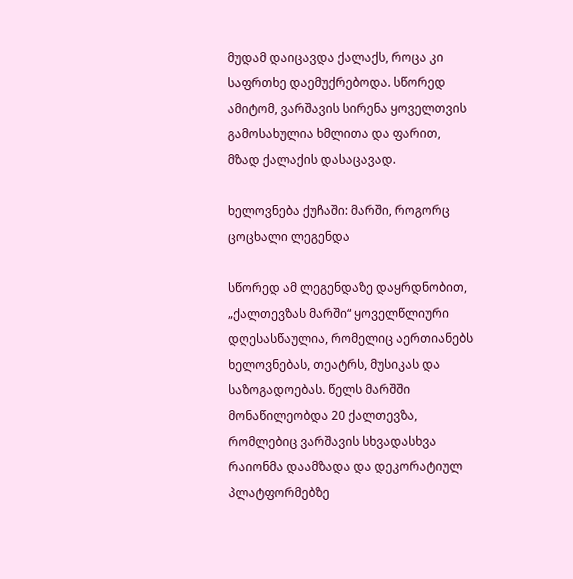მუდამ დაიცავდა ქალაქს, როცა კი საფრთხე დაემუქრებოდა. სწორედ ამიტომ, ვარშავის სირენა ყოველთვის გამოსახულია ხმლითა და ფარით, მზად ქალაქის დასაცავად.

ხელოვნება ქუჩაში: მარში, როგორც ცოცხალი ლეგენდა

სწორედ ამ ლეგენდაზე დაყრდნობით, „ქალთევზას მარში“ ყოველწლიური დღესასწაულია, რომელიც აერთიანებს ხელოვნებას, თეატრს, მუსიკას და საზოგადოებას. წელს მარშში მონაწილეობდა 20 ქალთევზა, რომლებიც ვარშავის სხვადასხვა რაიონმა დაამზადა და დეკორატიულ პლატფორმებზე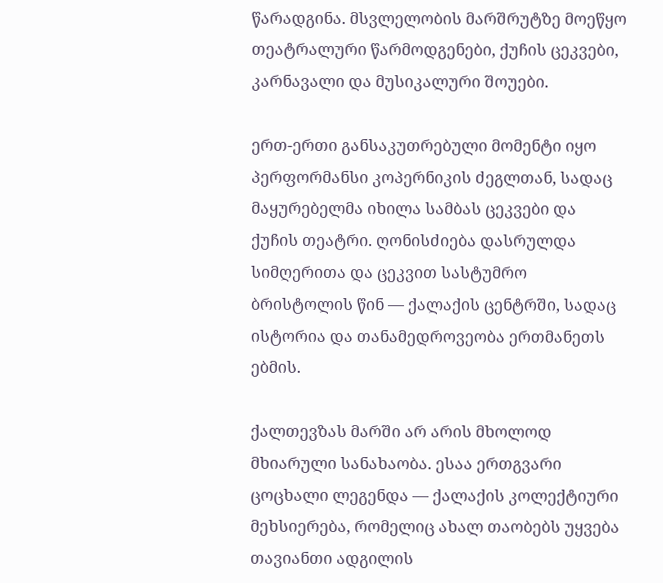წარადგინა. მსვლელობის მარშრუტზე მოეწყო თეატრალური წარმოდგენები, ქუჩის ცეკვები, კარნავალი და მუსიკალური შოუები.

ერთ-ერთი განსაკუთრებული მომენტი იყო პერფორმანსი კოპერნიკის ძეგლთან, სადაც მაყურებელმა იხილა სამბას ცეკვები და ქუჩის თეატრი. ღონისძიება დასრულდა სიმღერითა და ცეკვით სასტუმრო ბრისტოლის წინ — ქალაქის ცენტრში, სადაც ისტორია და თანამედროვეობა ერთმანეთს ებმის.

ქალთევზას მარში არ არის მხოლოდ მხიარული სანახაობა. ესაა ერთგვარი ცოცხალი ლეგენდა — ქალაქის კოლექტიური მეხსიერება, რომელიც ახალ თაობებს უყვება თავიანთი ადგილის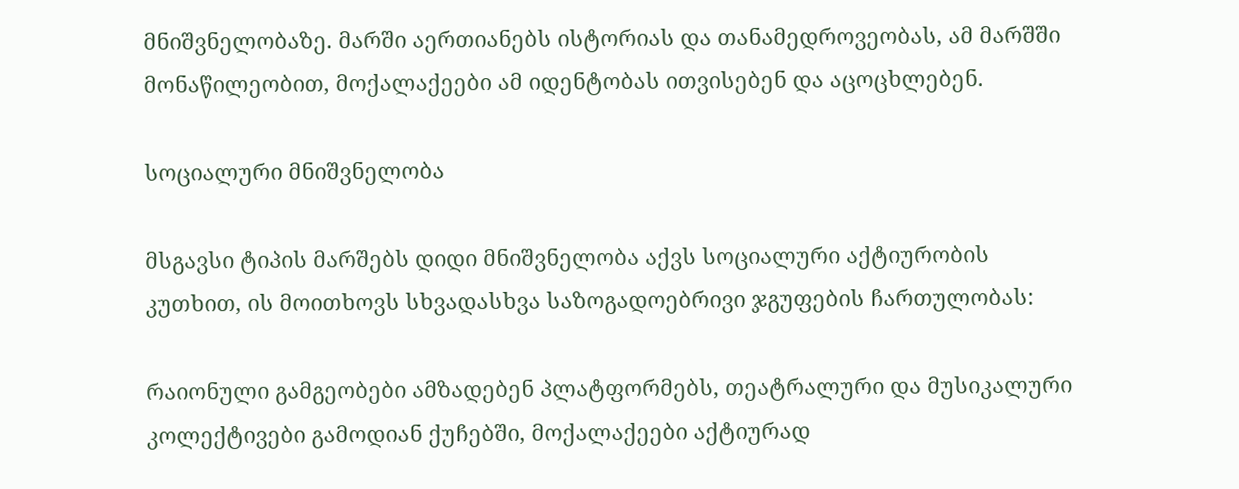მნიშვნელობაზე. მარში აერთიანებს ისტორიას და თანამედროვეობას, ამ მარშში მონაწილეობით, მოქალაქეები ამ იდენტობას ითვისებენ და აცოცხლებენ.

სოციალური მნიშვნელობა

მსგავსი ტიპის მარშებს დიდი მნიშვნელობა აქვს სოციალური აქტიურობის კუთხით, ის მოითხოვს სხვადასხვა საზოგადოებრივი ჯგუფების ჩართულობას:

რაიონული გამგეობები ამზადებენ პლატფორმებს, თეატრალური და მუსიკალური კოლექტივები გამოდიან ქუჩებში, მოქალაქეები აქტიურად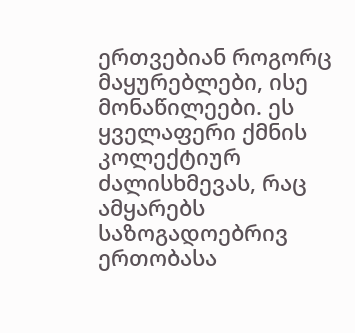ერთვებიან როგორც მაყურებლები, ისე მონაწილეები. ეს ყველაფერი ქმნის კოლექტიურ ძალისხმევას, რაც ამყარებს საზოგადოებრივ ერთობასა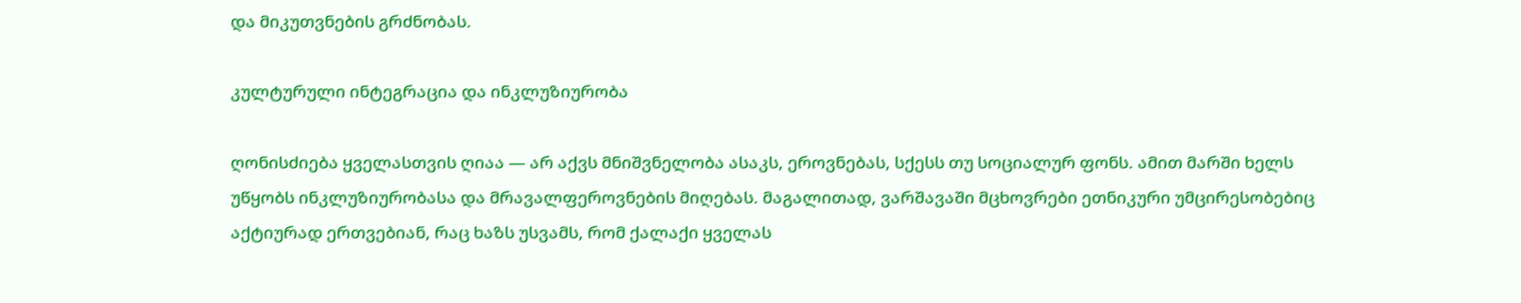და მიკუთვნების გრძნობას.

კულტურული ინტეგრაცია და ინკლუზიურობა

ღონისძიება ყველასთვის ღიაა — არ აქვს მნიშვნელობა ასაკს, ეროვნებას, სქესს თუ სოციალურ ფონს. ამით მარში ხელს უწყობს ინკლუზიურობასა და მრავალფეროვნების მიღებას. მაგალითად, ვარშავაში მცხოვრები ეთნიკური უმცირესობებიც აქტიურად ერთვებიან, რაც ხაზს უსვამს, რომ ქალაქი ყველას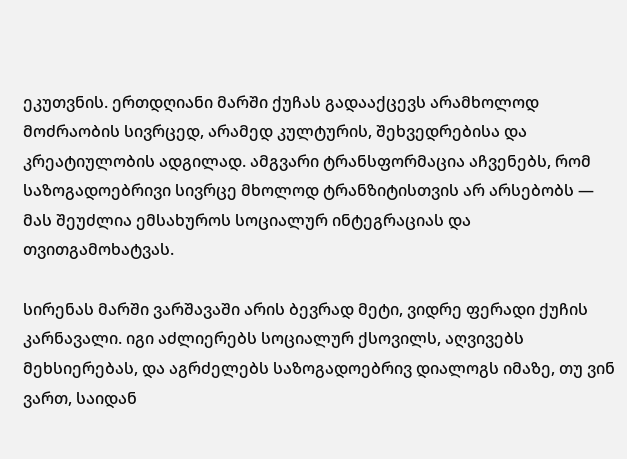ეკუთვნის. ერთდღიანი მარში ქუჩას გადააქცევს არამხოლოდ მოძრაობის სივრცედ, არამედ კულტურის, შეხვედრებისა და კრეატიულობის ადგილად. ამგვარი ტრანსფორმაცია აჩვენებს, რომ საზოგადოებრივი სივრცე მხოლოდ ტრანზიტისთვის არ არსებობს — მას შეუძლია ემსახუროს სოციალურ ინტეგრაციას და თვითგამოხატვას.

სირენას მარში ვარშავაში არის ბევრად მეტი, ვიდრე ფერადი ქუჩის კარნავალი. იგი აძლიერებს სოციალურ ქსოვილს, აღვივებს მეხსიერებას, და აგრძელებს საზოგადოებრივ დიალოგს იმაზე, თუ ვინ ვართ, საიდან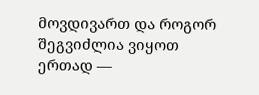მოვდივართ და როგორ შეგვიძლია ვიყოთ ერთად —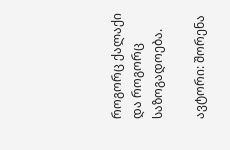როგორც ქალაქი და როგორც საზოგადოება.

ავტორი: შორენა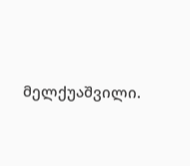მელქუაშვილი.